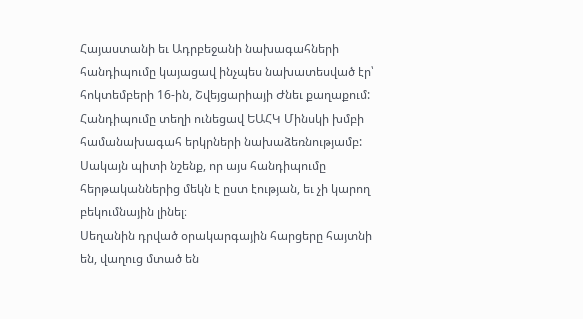Հայաստանի եւ Ադրբեջանի նախագահների հանդիպումը կայացավ ինչպես նախատեսված էր՝ հոկտեմբերի 16-ին, Շվեյցարիայի Ժնեւ քաղաքում: Հանդիպումը տեղի ունեցավ ԵԱՀԿ Մինսկի խմբի համանախագահ երկրների նախաձեռնությամբ: Սակայն պիտի նշենք, որ այս հանդիպումը հերթականներից մեկն է ըստ էության, եւ չի կարող բեկումնային լինել։
Սեղանին դրված օրակարգային հարցերը հայտնի են, վաղուց մտած են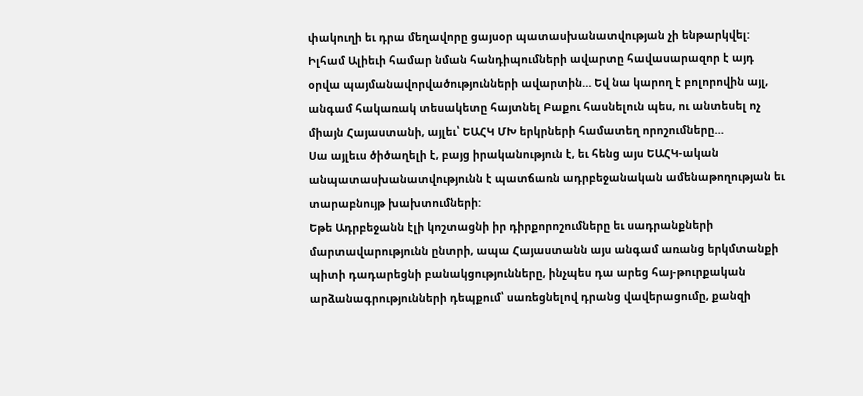փակուղի եւ դրա մեղավորը ցայսօր պատասխանատվության չի ենթարկվել: Իլհամ Ալիեւի համար նման հանդիպումների ավարտը հավասարազոր է այդ օրվա պայմանավորվածությունների ավարտին… Եվ նա կարող է բոլորովին այլ, անգամ հակառակ տեսակետը հայտնել Բաքու հասնելուն պես, ու անտեսել ոչ միայն Հայաստանի, այլեւ՝ ԵԱՀԿ ՄԽ երկրների համատեղ որոշումները…
Սա այլեւս ծիծաղելի է, բայց իրականություն է, եւ հենց այս ԵԱՀԿ-ական անպատասխանատվությունն է պատճառն ադրբեջանական ամենաթողության եւ տարաբնույթ խախտումների:
Եթե Ադրբեջանն էլի կոշտացնի իր դիրքորոշումները եւ սադրանքների մարտավարությունն ընտրի, ապա Հայաստանն այս անգամ առանց երկմտանքի պիտի դադարեցնի բանակցությունները, ինչպես դա արեց հայ-թուրքական արձանագրությունների դեպքում՝ սառեցնելով դրանց վավերացումը, քանզի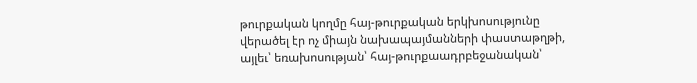թուրքական կողմը հայ-թուրքական երկխոսությունը վերածել էր ոչ միայն նախապայմանների փաստաթղթի, այլեւ՝ եռախոսության՝ հայ-թուրքաադրբեջանական՝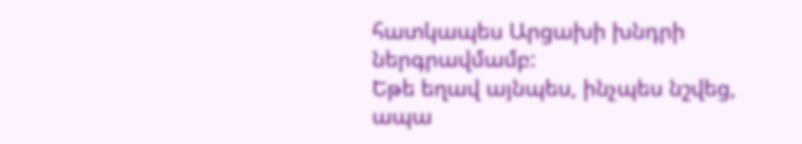հատկապես Արցախի խնդրի ներգրավմամբ:
Եթե եղավ այնպես, ինչպես նշվեց, ապա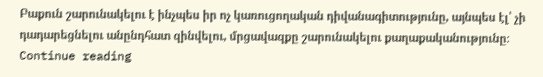Բաքուն շարունակելու է ինչպես իր ոչ կառուցողական դիվանագիտությունը, այնպես էլ՝ չի դադարեցնելու անընդհատ զինվելու, մրցավազքը շարունակելու քաղաքականությունը։ Continue reading